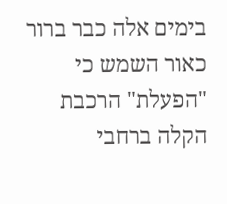בימים אלה כבר ברור כאור השמש כי "הפעלת" הרכבת הקלה ברחבי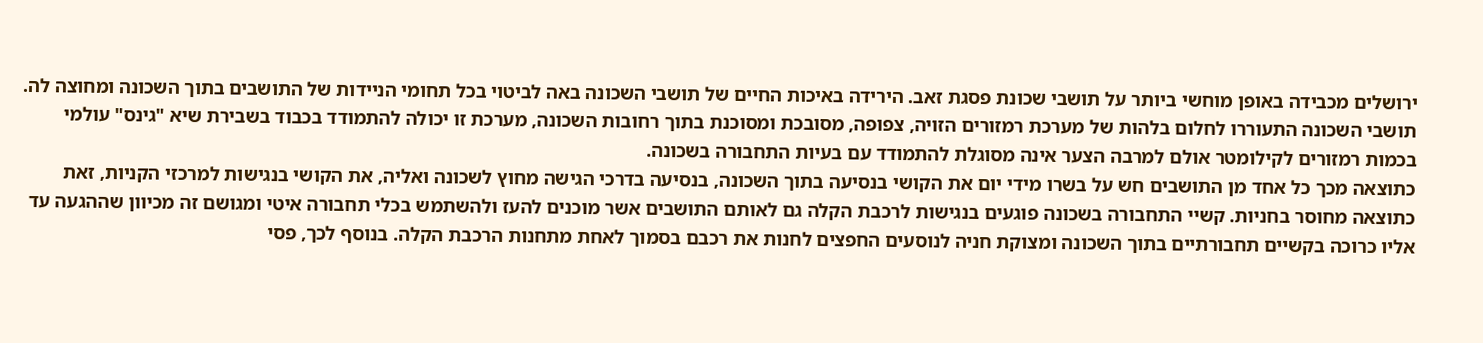ירושלים מכבידה באופן מוחשי ביותר על תושבי שכונת פסגת זאב. הירידה באיכות החיים של תושבי השכונה באה לביטוי בכל תחומי הניידות של התושבים בתוך השכונה ומחוצה לה.
תושבי השכונה התעוררו לחלום בלהות של מערכת רמזורים הזויה, צפופה, מסובכת ומסוכנת בתוך רחובות השכונה, מערכת זו יכולה להתמודד בכבוד בשבירת שיא "גינס" עולמי בכמות רמזורים לקילומטר אולם למרבה הצער אינה מסוגלת להתמודד עם בעיות התחבורה בשכונה.
כתוצאה מכך כל אחד מן התושבים חש על בשרו מידי יום את הקושי בנסיעה בתוך השכונה, בנסיעה בדרכי הגישה מחוץ לשכונה ואליה, את הקושי בנגישות למרכזי הקניות, זאת כתוצאה מחוסר בחניות. קשיי התחבורה בשכונה פוגעים בנגישות לרכבת הקלה גם לאותם התושבים אשר מוכנים להעז ולהשתמש בכלי תחבורה איטי ומגושם זה מכיוון שההגעה עד אליו כרוכה בקשיים תחבורתיים בתוך השכונה ומצוקת חניה לנוסעים החפצים לחנות את רכבם בסמוך לאחת מתחנות הרכבת הקלה. בנוסף לכך, פסי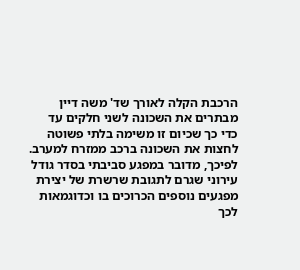הרכבת הקלה לאורך שד' משה דיין מבתרים את השכונה לשני חלקים עד כדי כך שכיום זו משימה בלתי פשוטה לחצות את השכונה ברכב ממזרח למערב.
לפיכך, מדובר במפגע סביבתי בסדר גודל עירוני שגרם לתגובת שרשרת של יצירת מפגעים נוספים הכרוכים בו וכדוגמאות לכך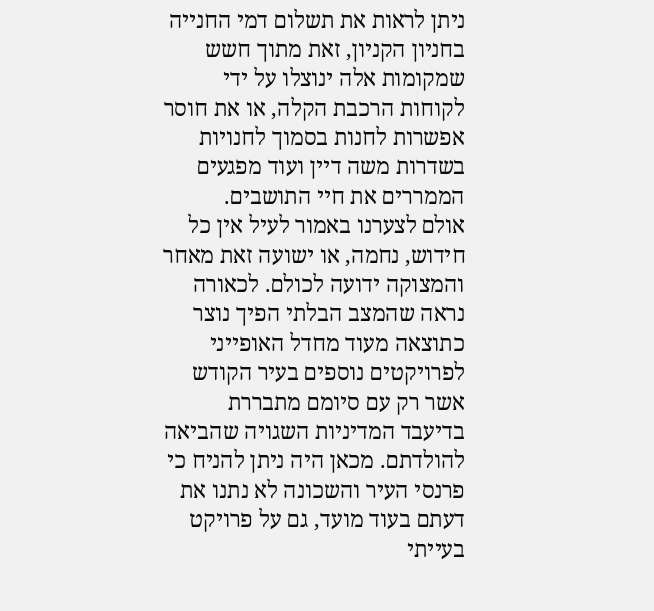ניתן לראות את תשלום דמי החנייה בחניון הקניון, זאת מתוך חשש שמקומות אלה ינוצלו על ידי לקוחות הרכבת הקלה, או את חוסר אפשרות לחנות בסמוך לחנויות בשדרות משה דיין ועוד מפגעים הממררים את חיי התושבים.
אולם לצערנו באמור לעיל אין כל חידוש, נחמה, או ישועה זאת מאחר והמצוקה ידועה לכולם. לכאורה נראה שהמצב הבלתי הפיך נוצר כתוצאה מעוד מחדל האופייני לפרויקטים נוספים בעיר הקודש אשר רק עם סיומם מתבררת בדיעבד המדיניות השגויה שהביאה להולדתם. מכאן היה ניתן להניח כי פרנסי העיר והשכונה לא נתנו את דעתם בעוד מועד, גם על פרויקט בעייתי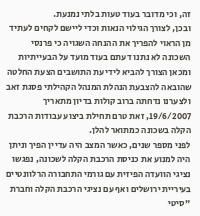זה, וכי מדובר בעוד טעות בלתי נמנעת.
ובכן, לצורך הגילוי הנאות וכדי ליישם לקחים לעתיד מן הראוי להפריך את ההנחה השגויה כי פרנסי השכונה לא נתנו דעתם בעוד מועד על הבעייתיות ומכאן הצורך להביא לידיעת התושבים הצעת החלטה שהובאה להצבעת הנהלת המנהל הקהילתי פסגת זאב ולצערנו נדחתה ברוב קולות בדיון מתאריך 19/6/2007, זאת טרם תחילת ביצוע עבודות הרכבת הקלה בשכונה כמתואר להלן.
לפני מספר שנים, כאשר המצב היה עדיין הפיך וניתן היה למנוע את כניסת הרכבת הקלה לשכונה, נפגשו נציגי הוועדה הפיזית עם גורמי התחבורה הרלוונטיים בעיריית ירושלים ואף עם נציגי הרכבת הקלה וחברת "סיטי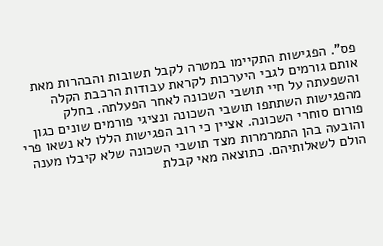פס". הפגישות התקיימו במטרה לקבל תשובות והבהרות מאת אותם גורמים לגבי היערכות לקראת עבודות הרכבת הקלה והשפעתה על חיי תושבי השכונה לאחר הפעלתה. בחלק מהפגישות השתתפו תושבי השכונה ונציגי פורמים שונים כגון פורום סוחרי השכונה. אציין כי רוב הפגישות הללו לא נשאו פרי והובעה בהן התמרמרות מצד תושבי השכונה שלא קיבלו מענה הולם לשאלותיהם. כתוצאה מאי קבלת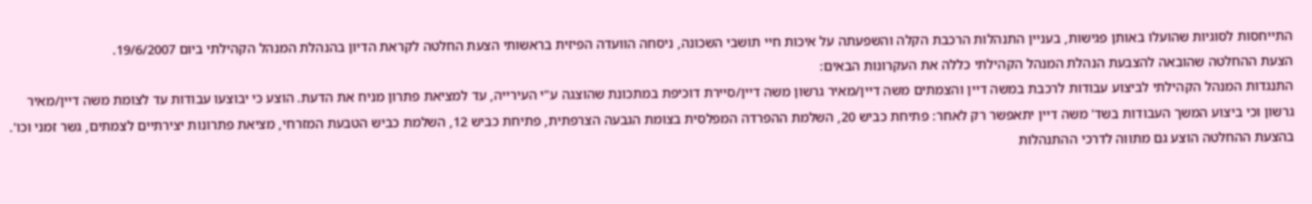התייחסות לסוגיות שהועלו באותן פגישות, בעניין התנהלות הרכבת הקלה והשפעתה על איכות חיי תושבי השכונה, ניסחה הוועדה הפיזית בראשותי הצעת החלטה לקראת הדיון בהנהלת המנהל הקהילתי ביום 19/6/2007.
הצעת ההחלטה שהובאה להצבעת הנהלת המנהל הקהילתי כללה את העקרונות הבאים:
התנגדות המנהל הקהילתי לביצוע עבודות לרכבת במשה דיין והצמתים משה דיין/מאיר גרשון משה דיין/סיירת דוכיפת במתכונת שהוצגה ע"י העירייה, עד למציאת פתרון מניח את הדעת. הוצע כי יבוצעו עבודות עד לצומת משה דיין/מאיר גרשון וכי ביצוע המשך העבודות בשד' משה דיין יתאפשר רק לאחר: פתיחת כביש 20, השלמת ההפרדה המפלסית בצומת הגבעה הצרפתית, פתיחת כביש 12, השלמת כביש הטבעת המזרחי, מציאת פתרונות יצירתיים לצמתים, גשר זמני וכו'.
בהצעת ההחלטה הוצע גם מתווה לדרכי ההתנהלות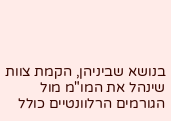בנושא שביניהן, הקמת צוות שינהל את המו"מ מול הגורמים הרלוונטיים כולל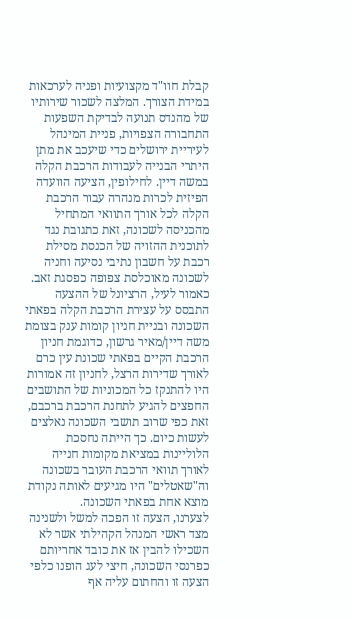קבלת חוו"ד מקצועיות ופניה לערכאות במידת הצורך. המלצה לשכור שירותיו של מהנדס תנועה לבדיקת השפעות התחבורה הצפויות, פניית המינהל לעיריית ירושלים כדי שיעכב את מתן היתרי הבנייה לעבודות הרכבת הקלה במשה דיין. לחילופין, הציעה הוועדה הפיזית לכרות מנהרה עבור הרכבת הקלה לכל אורך התוואי המתחיל מהכניסה לשכונה, זאת כתגובת נגד לתוכנית ההזויה של הכנסת מסילת רכבת על חשבון נתיבי נסיעה וחניה לשכונה מאוכלסת צפופה כפסגת זאב.
כאמור לעיל, הרציונל של ההצעה התבסס על עצירת הרכבת הקלה בפאתי השכונה ובניית חניון קומות ענק בצומת משה דיין/מאיר גרשון, כדוגמת חניון הרכבת הקיים בפאתי שכונת עין כרם לאורך שדירות הרצל, לחניון זה אמורות היו להתנקז כל המכוניות של התושבים החפצים להגיע לתחנת הרכבת ברכבם, זאת כפי שרוב תושבי השכונה נאלצים לעשות כיום. כך הייתה נחסכת הלוליינות במציאת מקומות חנייה לאורך תוואי הרכבת העובר בשכונה וה"שאטלים" היו מגיעים לאותה נקודת מוצא אחת בפאתי השכונה.
לצערנו, הצעה זו הפכה למשל ולשנינה מצד ראשי המנהל הקהילתי אשר לא השכילו להבין אז את כובד אחריותם כפרנסי השכונה, חיצי לעג הופנו כלפי הצעה זו והחתום עליה אף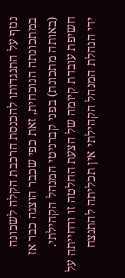ננזף על התנגדותו להכנסת הרכבת הקלה לשכונה במתכונתה הנוכחית, זאת כפי שכבר הוצגה כבר אז (באותה מתכונת) בפני קברניטי המנהל הקהילתי.
חשיפת עובדת קיומה של הצעת החלטה זו ודחייתה על ידי הנהלת המנהל הקהילתי אין תכליתה להתנצח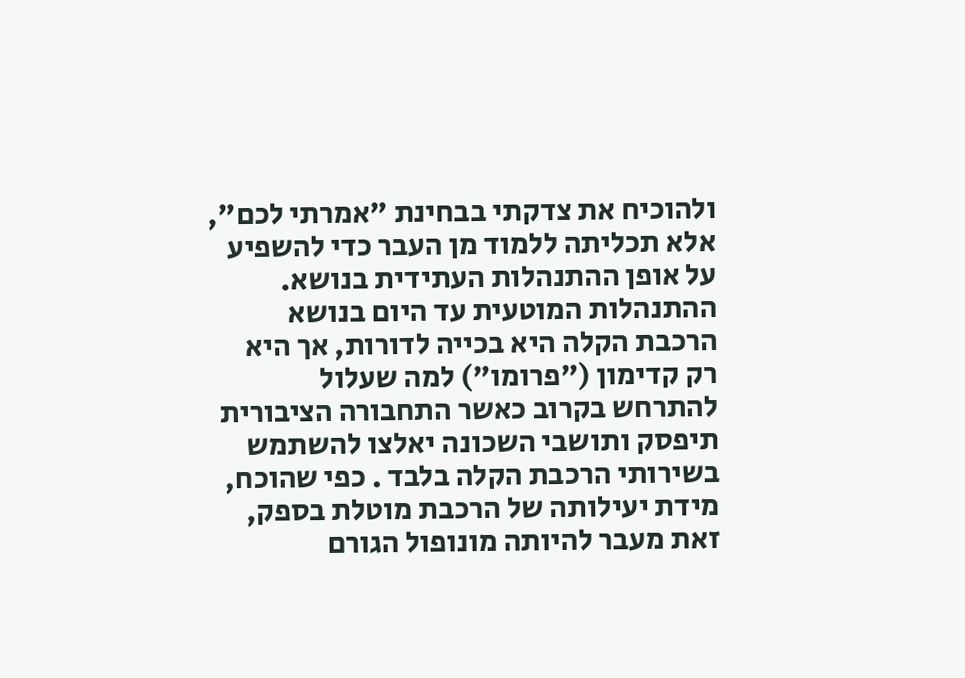ולהוכיח את צדקתי בבחינת "אמרתי לכם", אלא תכליתה ללמוד מן העבר כדי להשפיע על אופן ההתנהלות העתידית בנושא. ההתנהלות המוטעית עד היום בנושא הרכבת הקלה היא בכייה לדורות, אך היא רק קדימון ("פרומו") למה שעלול להתרחש בקרוב כאשר התחבורה הציבורית תיפסק ותושבי השכונה יאלצו להשתמש בשירותי הרכבת הקלה בלבד . כפי שהוכח, מידת יעילותה של הרכבת מוטלת בספק, זאת מעבר להיותה מונופול הגורם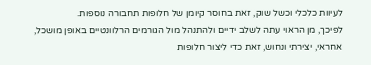לעיוות כלכלי וכשל שוק, זאת בחוסר קיומן של חלופות תחבורה נוספות.
לפיכך, מן הראוי עתה לשלב ידיים ולהתנהל מול הגורמים הרלוונטיים באופן מושכל, אחראי, יצירתי ונחוש, זאת כדי ליצור חלופות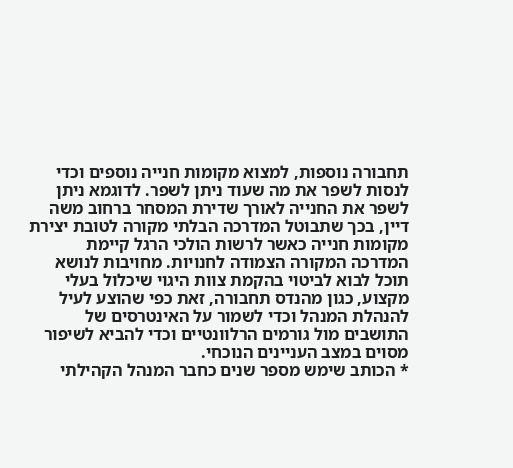תחבורה נוספות, למצוא מקומות חנייה נוספים וכדי לנסות לשפר את מה שעוד ניתן לשפר. לדוגמא ניתן לשפר את החנייה לאורך שדירת המסחר ברחוב משה דיין, בכך שתבוטל המדרכה הבלתי מקורה לטובת יצירת מקומות חנייה כאשר לרשות הולכי הרגל קיימת המדרכה המקורה הצמודה לחנויות. מחויבות לנושא תוכל לבוא לביטוי בהקמת צוות היגוי שיכלול בעלי מקצוע, כגון מהנדס תחבורה, זאת כפי שהוצע לעיל להנהלת המנהל וכדי לשמור על האינטרסים של התושבים מול גורמים הרלוונטיים וכדי להביא לשיפור מסוים במצב העניינים הנוכחי.
* הכותב שימש מספר שנים כחבר המנהל הקהילתי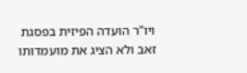ויו"ר הועדה הפיזית בפסגת זאב ולא הציג את מועמדותו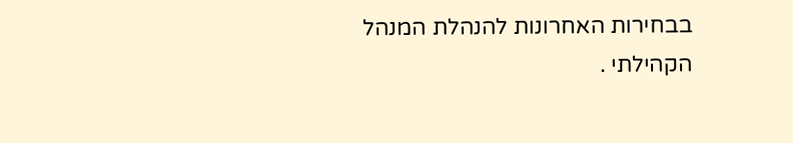בבחירות האחרונות להנהלת המנהל הקהילתי .